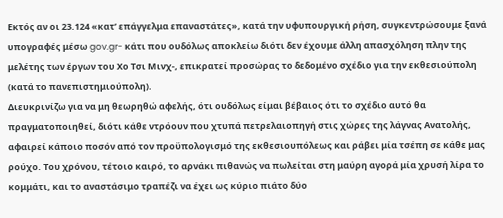Εκτός αν οι 23.124 «κατ’ επάγγελμα επαναστάτες», κατά την υφυπουργική ρήση, συγκεντρώσουμε ξανά υπογραφές μέσω gov.gr- κάτι που ουδόλως αποκλείω διότι δεν έχουμε άλλη απασχόληση πλην της μελέτης των έργων του Χο Τσι Μινχ-, επικρατεί προσώρας το δεδομένο σχέδιο για την εκθεσιούπολη (κατά το πανεπιστημιούπολη).
Διευκρινίζω για να μη θεωρηθώ αφελής, ότι ουδόλως είμαι βέβαιος ότι το σχέδιο αυτό θα πραγματοποιηθεί, διότι κάθε ντρόουν που χτυπά πετρελαιοπηγή στις χώρες της λάγνας Ανατολής, αφαιρεί κάποιο ποσόν από τον προϋπολογισμό της εκθεσιουπόλεως και ράβει μία τσέπη σε κάθε μας ρούχο. Του χρόνου, τέτοιο καιρό, το αρνάκι πιθανώς να πωλείται στη μαύρη αγορά μία χρυσή λίρα το κομμάτι, και το αναστάσιμο τραπέζι να έχει ως κύριο πιάτο δύο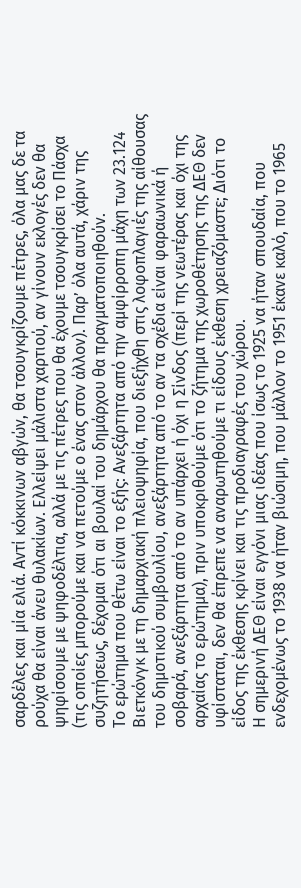σαρδέλες και μία ελιά. Αντί κόκκινων αβγών, θα τσουγκρίζουμε πέτρες, όλα μας δε τα ρούχα θα είναι άνευ θυλακίων. Ελλείψει μάλιστα χαρτιού, αν γίνουν εκλογές δεν θα ψηφίσουμε με ψηφοδέλτια, αλλά με τις πέτρες που θα έχουμε τσουγκρίσει το Πάσχα (τις οποίες μπορούμε και να πετούμε ο ένας στον άλλον). Παρ’ όλα αυτά, χάριν της συζητήσεως, δέχομαι ότι αι βουλαί του δημάρχου θα πραγματοποιηθούν.
Το ερώτημα που θέτω είναι το εξής: Ανεξάρτητα από την αμφίρροπη μάχη των 23.124 Βιετκόνγκ με τη δημαρχιακή πλειοψηφία, που διεξήχθη στις λοφοπλαγιές της αίθουσας του δημοτικού συμβουλίου, ανεξάρτητα από το αν τα σχέδια είναι φαραωνικά ή σοβαρά, ανεξάρτητα από το αν υπάρχει ή όχι η Σίνδος (περί της νεωτέρας και όχι της αρχαίας το ερώτημα), πριν υποκριθούμε ότι το ζήτημα της χωροθέτησης της ΔΕΘ δεν υφίσταται, δεν θα έπρεπε να αναρωτηθούμε τι είδους έκθεση χρειαζόμαστε; Διότι το είδος της έκθεσης κρίνει και τις προδιαγραφές του χώρου.
Η σημερινή ΔΕΘ είναι εγγόνι μιας ιδέας που ίσως το 1925 να ήταν σπουδαία, που ενδεχομένως το 1938 να ήταν βιώσιμη, που μάλλον το 1951 έκανε καλό, που το 1965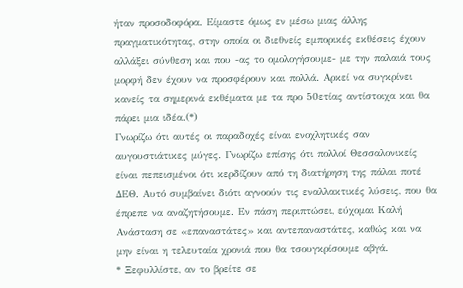ήταν προσοδοφόρα. Είμαστε όμως εν μέσω μιας άλλης πραγματικότητας, στην οποία οι διεθνείς εμπορικές εκθέσεις έχουν αλλάξει σύνθεση και που -ας το ομολογήσουμε- με την παλαιά τους μορφή δεν έχουν να προσφέρουν και πολλά. Αρκεί να συγκρίνει κανείς τα σημερινά εκθέματα με τα προ 50ετίας αντίστοιχα και θα πάρει μια ιδέα.(*)
Γνωρίζω ότι αυτές οι παραδοχές είναι ενοχλητικές σαν αυγουστιάτικες μύγες. Γνωρίζω επίσης ότι πολλοί Θεσσαλονικείς είναι πεπεισμένοι ότι κερδίζουν από τη διατήρηση της πάλαι ποτέ ΔΕΘ. Αυτό συμβαίνει διότι αγνοούν τις εναλλακτικές λύσεις, που θα έπρεπε να αναζητήσουμε. Εν πάση περιπτώσει, εύχομαι Καλή Ανάσταση σε «επαναστάτες» και αντεπαναστάτες, καθώς και να μην είναι η τελευταία χρονιά που θα τσουγκρίσουμε αβγά.
* Ξεφυλλίστε, αν το βρείτε σε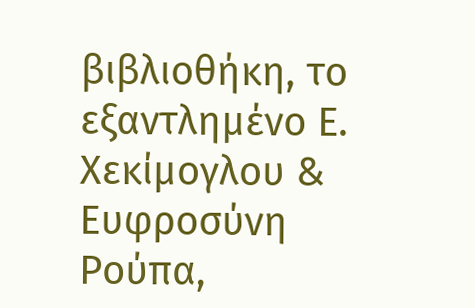βιβλιοθήκη, το εξαντλημένο Ε. Χεκίμογλου & Ευφροσύνη Ρούπα,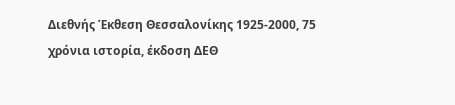Διεθνής Έκθεση Θεσσαλονίκης 1925-2000, 75 χρόνια ιστορία, έκδοση ΔΕΘ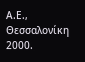Α.Ε., Θεσσαλονίκη 2000.